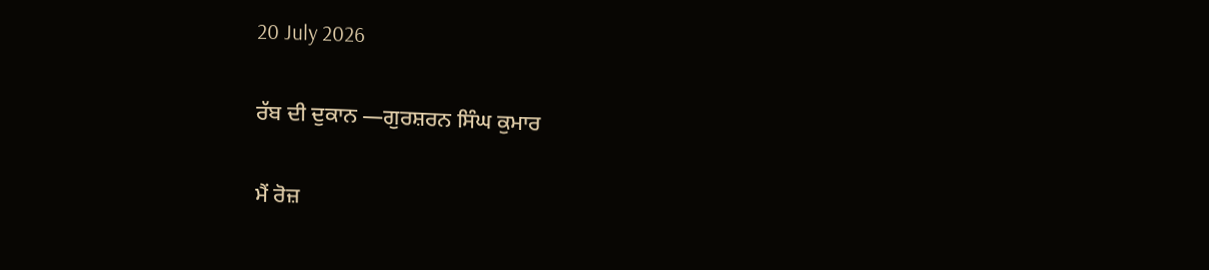20 July 2026

ਰੱਬ ਦੀ ਦੁਕਾਨ —ਗੁਰਸ਼ਰਨ ਸਿੰਘ ਕੁਮਾਰ

ਮੈਂ ਰੋਜ਼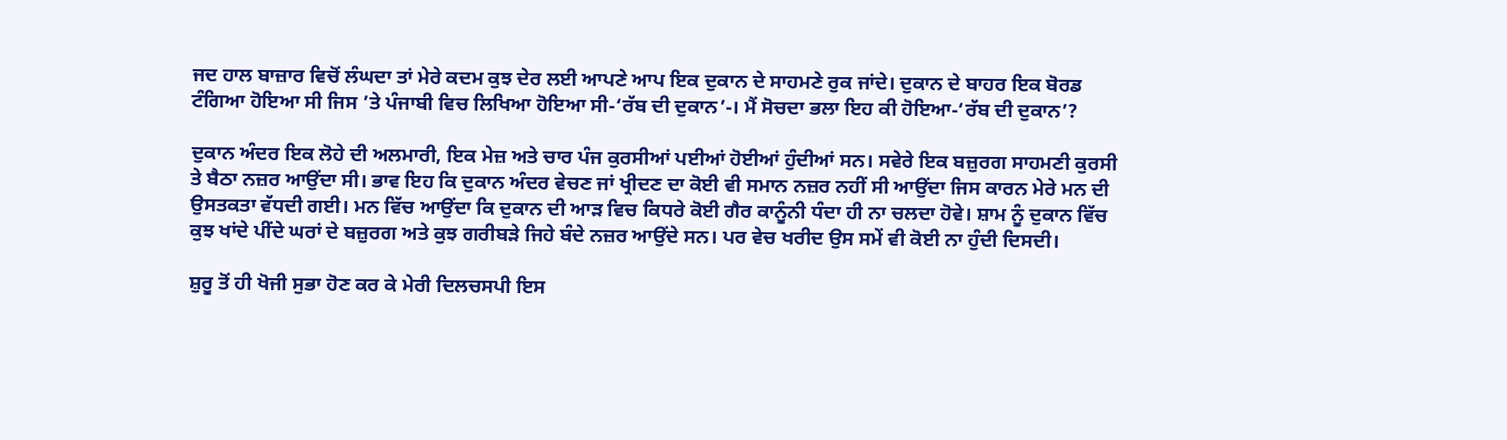ਜਦ ਹਾਲ ਬਾਜ਼ਾਰ ਵਿਚੋਂ ਲੰਘਦਾ ਤਾਂ ਮੇਰੇ ਕਦਮ ਕੁਝ ਦੇਰ ਲਈ ਆਪਣੇ ਆਪ ਇਕ ਦੁਕਾਨ ਦੇ ਸਾਹਮਣੇ ਰੁਕ ਜਾਂਦੇ। ਦੁਕਾਨ ਦੇ ਬਾਹਰ ਇਕ ਬੋਰਡ ਟੰਗਿਆ ਹੋਇਆ ਸੀ ਜਿਸ ’ਤੇ ਪੰਜਾਬੀ ਵਿਚ ਲਿਖਿਆ ਹੋਇਆ ਸੀ-‘ਰੱਬ ਦੀ ਦੁਕਾਨ’-। ਮੈਂ ਸੋਚਦਾ ਭਲਾ ਇਹ ਕੀ ਹੋਇਆ-‘ਰੱਬ ਦੀ ਦੁਕਾਨ’?

ਦੁਕਾਨ ਅੰਦਰ ਇਕ ਲੋਹੇ ਦੀ ਅਲਮਾਰੀ, ਇਕ ਮੇਜ਼ ਅਤੇ ਚਾਰ ਪੰਜ ਕੁਰਸੀਆਂ ਪਈਆਂ ਹੋਈਆਂ ਹੁੰਦੀਆਂ ਸਨ। ਸਵੇਰੇ ਇਕ ਬਜ਼ੁਰਗ ਸਾਹਮਣੀ ਕੁਰਸੀ ਤੇ ਬੈਠਾ ਨਜ਼ਰ ਆਉਂਦਾ ਸੀ। ਭਾਵ ਇਹ ਕਿ ਦੁਕਾਨ ਅੰਦਰ ਵੇਚਣ ਜਾਂ ਖ੍ਰੀਦਣ ਦਾ ਕੋਈ ਵੀ ਸਮਾਨ ਨਜ਼ਰ ਨਹੀਂ ਸੀ ਆਉਂਦਾ ਜਿਸ ਕਾਰਨ ਮੇਰੇ ਮਨ ਦੀ ਉਸਤਕਤਾ ਵੱਧਦੀ ਗਈ। ਮਨ ਵਿੱਚ ਆਉਂਦਾ ਕਿ ਦੁਕਾਨ ਦੀ ਆੜ ਵਿਚ ਕਿਧਰੇ ਕੋਈ ਗੈਰ ਕਾਨੂੰਨੀ ਧੰਦਾ ਹੀ ਨਾ ਚਲਦਾ ਹੋਵੇ। ਸ਼ਾਮ ਨੂੰ ਦੁਕਾਨ ਵਿੱਚ ਕੁਝ ਖਾਂਦੇ ਪੀਂਦੇ ਘਰਾਂ ਦੇ ਬਜ਼ੁਰਗ ਅਤੇ ਕੁਝ ਗਰੀਬੜੇ ਜਿਹੇ ਬੰਦੇ ਨਜ਼ਰ ਆਉਂਦੇ ਸਨ। ਪਰ ਵੇਚ ਖਰੀਦ ਉਸ ਸਮੇਂ ਵੀ ਕੋਈ ਨਾ ਹੁੰਦੀ ਦਿਸਦੀ।

ਸ਼ੁਰੂ ਤੋਂ ਹੀ ਖੋਜੀ ਸੁਭਾ ਹੋਣ ਕਰ ਕੇ ਮੇਰੀ ਦਿਲਚਸਪੀ ਇਸ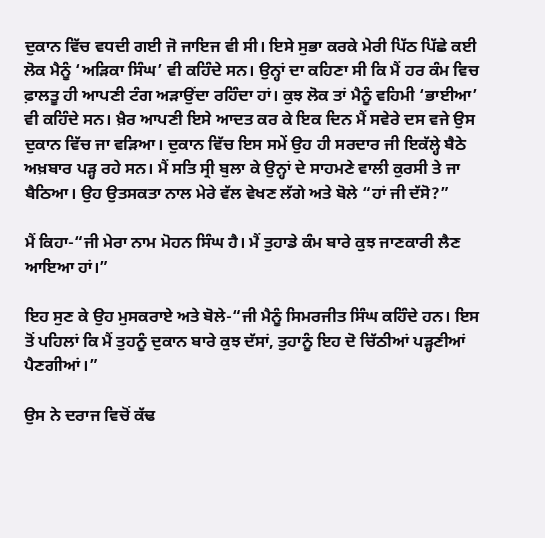ਦੁਕਾਨ ਵਿੱਚ ਵਧਦੀ ਗਈ ਜੋ ਜਾਇਜ ਵੀ ਸੀ। ਇਸੇ ਸੁਭਾ ਕਰਕੇ ਮੇਰੀ ਪਿੱਠ ਪਿੱਛੇ ਕਈ ਲੋਕ ਮੈਨੂੰ ‘ਅੜਿਕਾ ਸਿੰਘ’ ਵੀ ਕਹਿੰਦੇ ਸਨ। ਉਨ੍ਹਾਂ ਦਾ ਕਹਿਣਾ ਸੀ ਕਿ ਮੈਂ ਹਰ ਕੰਮ ਵਿਚ ਫ਼ਾਲਤੂ ਹੀ ਆਪਣੀ ਟੰਗ ਅੜਾਉਂਦਾ ਰਹਿੰਦਾ ਹਾਂ। ਕੁਝ ਲੋਕ ਤਾਂ ਮੈਨੂੰ ਵਹਿਮੀ ‘ਭਾਈਆ’ ਵੀ ਕਹਿੰਦੇ ਸਨ। ਖ਼ੈਰ ਆਪਣੀ ਇਸੇ ਆਦਤ ਕਰ ਕੇ ਇਕ ਦਿਨ ਮੈਂ ਸਵੇਰੇ ਦਸ ਵਜੇ ਉਸ ਦੁਕਾਨ ਵਿੱਚ ਜਾ ਵੜਿਆ। ਦੁਕਾਨ ਵਿੱਚ ਇਸ ਸਮੇਂ ਉਹ ਹੀ ਸਰਦਾਰ ਜੀ ਇਕੱਲ੍ਹੇ ਬੈਠੇ ਅਖ਼ਬਾਰ ਪੜ੍ਹ ਰਹੇ ਸਨ। ਮੈਂ ਸਤਿ ਸ੍ਰੀ ਬੁਲਾ ਕੇ ਉਨ੍ਹਾਂ ਦੇ ਸਾਹਮਣੇ ਵਾਲੀ ਕੁਰਸੀ ਤੇ ਜਾ ਬੈਠਿਆ। ਉਹ ਉਤਸਕਤਾ ਨਾਲ ਮੇਰੇ ਵੱਲ ਵੇਖਣ ਲੱਗੇ ਅਤੇ ਬੋਲੇ “ਹਾਂ ਜੀ ਦੱਸੋ?”

ਮੈਂ ਕਿਹਾ-“ਜੀ ਮੇਰਾ ਨਾਮ ਮੋਹਨ ਸਿੰਘ ਹੈ। ਮੈਂ ਤੁਹਾਡੇ ਕੰਮ ਬਾਰੇ ਕੁਝ ਜਾਣਕਾਰੀ ਲੈਣ ਆਇਆ ਹਾਂ।”

ਇਹ ਸੁਣ ਕੇ ਉਹ ਮੁਸਕਰਾਏ ਅਤੇ ਬੋਲੇ-“ਜੀ ਮੈਨੂੰ ਸਿਮਰਜੀਤ ਸਿੰਘ ਕਹਿੰਦੇ ਹਨ। ਇਸ ਤੋਂ ਪਹਿਲਾਂ ਕਿ ਮੈਂ ਤੁਹਨੂੰ ਦੁਕਾਨ ਬਾਰੇ ਕੁਝ ਦੱਸਾਂ, ਤੁਹਾਨੂੰ ਇਹ ਦੋ ਚਿੱਠੀਆਂ ਪੜ੍ਹਣੀਆਂ ਪੈਣਗੀਆਂ।”

ਉਸ ਨੇ ਦਰਾਜ ਵਿਚੋਂ ਕੱਢ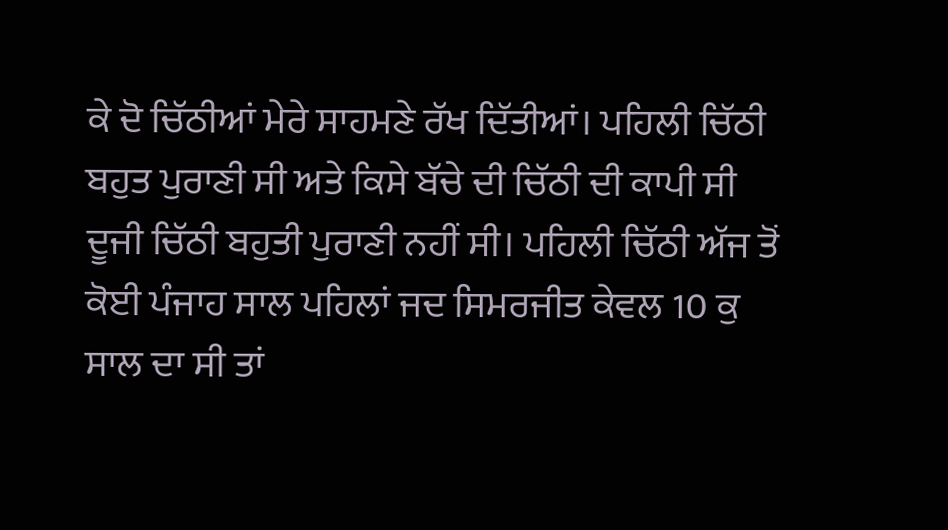ਕੇ ਦੋ ਚਿੱਠੀਆਂ ਮੇਰੇ ਸਾਹਮਣੇ ਰੱਖ ਦਿੱਤੀਆਂ। ਪਹਿਲੀ ਚਿੱਠੀ ਬਹੁਤ ਪੁਰਾਣੀ ਸੀ ਅਤੇ ਕਿਸੇ ਬੱਚੇ ਦੀ ਚਿੱਠੀ ਦੀ ਕਾਪੀ ਸੀ ਦੂਜੀ ਚਿੱਠੀ ਬਹੁਤੀ ਪੁਰਾਣੀ ਨਹੀਂ ਸੀ। ਪਹਿਲੀ ਚਿੱਠੀ ਅੱਜ ਤੋਂ ਕੋਈ ਪੰਜਾਹ ਸਾਲ ਪਹਿਲਾਂ ਜਦ ਸਿਮਰਜੀਤ ਕੇਵਲ 10 ਕੁ ਸਾਲ ਦਾ ਸੀ ਤਾਂ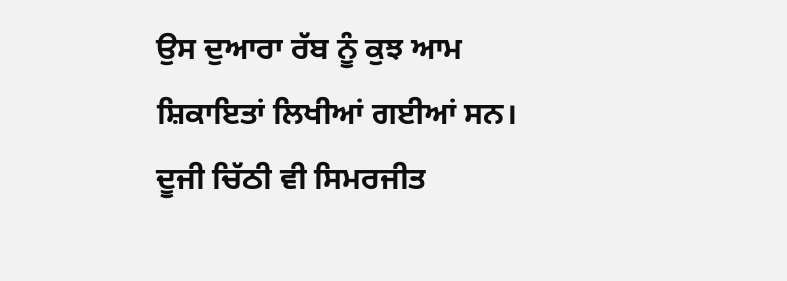ਉਸ ਦੁਆਰਾ ਰੱਬ ਨੂੰ ਕੁਝ ਆਮ ਸ਼ਿਕਾਇਤਾਂ ਲਿਖੀਆਂ ਗਈਆਂ ਸਨ। ਦੂਜੀ ਚਿੱਠੀ ਵੀ ਸਿਮਰਜੀਤ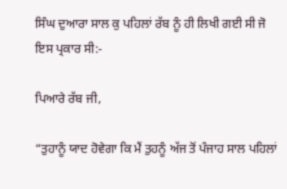ਸਿੰਘ ਦੁਆਰਾ ਸਾਲ ਕੁ ਪਹਿਲਾਂ ਰੱਬ ਨੂੰ ਹੀ ਲਿਖੀ ਗਈ ਸੀ ਜੋ ਇਸ ਪ੍ਰਕਾਰ ਸੀ:-

ਪਿਆਰੇ ਰੱਬ ਜੀ,

“ਤੁਹਾਨੂੰ ਯਾਦ ਹੋਵੇਗਾ ਕਿ ਮੈਂ ਤੁਹਨੂੰ ਅੱਜ ਤੋਂ ਪੰਜਾਹ ਸਾਲ ਪਹਿਲਾਂ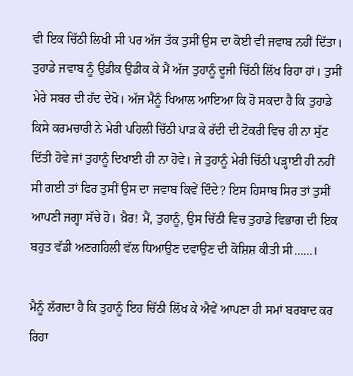ਵੀ ਇਕ ਚਿੱਠੀ ਲਿਖੀ ਸੀ ਪਰ ਅੱਜ ਤੱਕ ਤੁਸੀਂ ਉਸ ਦਾ ਕੋਈ ਵੀ ਜਵਾਬ ਨਹੀਂ ਦਿੱਤਾ। ਤੁਹਾਡੇ ਜਵਾਬ ਨੂੰ ਉਡੀਕ ਉਡੀਕ ਕੇ ਮੈਂ ਅੱਜ ਤੁਹਾਨੂੰ ਦੂਜੀ ਚਿੱਠੀ ਲਿੱਖ ਰਿਹਾ ਹਾਂ। ਤੁਸੀਂ ਮੇਰੇ ਸਬਰ ਦੀ ਹੱਦ ਦੇਖੋ। ਅੱਜ ਮੈਨੂੰ ਖਿਆਲ ਆਇਆ ਕਿ ਹੋ ਸਕਦਾ ਹੈ ਕਿ ਤੁਹਾਡੇ ਕਿਸੇ ਕਰਮਚਾਰੀ ਨੇ ਮੇਰੀ ਪਹਿਲੀ ਚਿੱਠੀ ਪਾੜ ਕੇ ਰੱਦੀ ਦੀ ਟੋਕਰੀ ਵਿਚ ਹੀ ਨਾ ਸੁੱਟ ਦਿੱਤੀ ਹੋਵੇ ਜਾਂ ਤੁਹਾਨੂੰ ਦਿਖਾਈ ਹੀ ਨਾ ਹੋਵੇ। ਜੇ ਤੁਹਾਨੂੰ ਮੇਰੀ ਚਿੱਠੀ ਪੜ੍ਹਾਈ ਹੀ ਨਹੀਂ ਸੀ ਗਈ ਤਾਂ ਫਿਰ ਤੁਸੀਂ ਉਸ ਦਾ ਜਵਾਬ ਕਿਵੇਂ ਦਿੰਦੇ? ਇਸ ਹਿਸਾਬ ਸਿਰ ਤਾਂ ਤੁਸੀਂ ਆਪਣੀ ਜਗ੍ਹਾ ਸੱਚੇ ਹੋ। ਖ਼ੈਰ! ਮੈਂ, ਤੁਹਾਨੂੰ, ਉਸ ਚਿੱਠੀ ਵਿਚ ਤੁਹਾਡੇ ਵਿਭਾਗ ਦੀ ਇਕ ਬਹੁਤ ਵੱਡੀ ਅਣਗਹਿਲੀ ਵੱਲ ਧਿਆਉਣ ਦਵਾਉਣ ਦੀ ਕੋਸ਼ਿਸ਼ ਕੀਤੀ ਸੀ……।

ਮੈਨੂੰ ਲੱਗਦਾ ਹੈ ਕਿ ਤੁਹਾਨੂੰ ਇਹ ਚਿੱਠੀ ਲਿੱਖ ਕੇ ਐਵੇਂ ਆਪਣਾ ਹੀ ਸਮਾਂ ਬਰਬਾਦ ਕਰ ਰਿਹਾ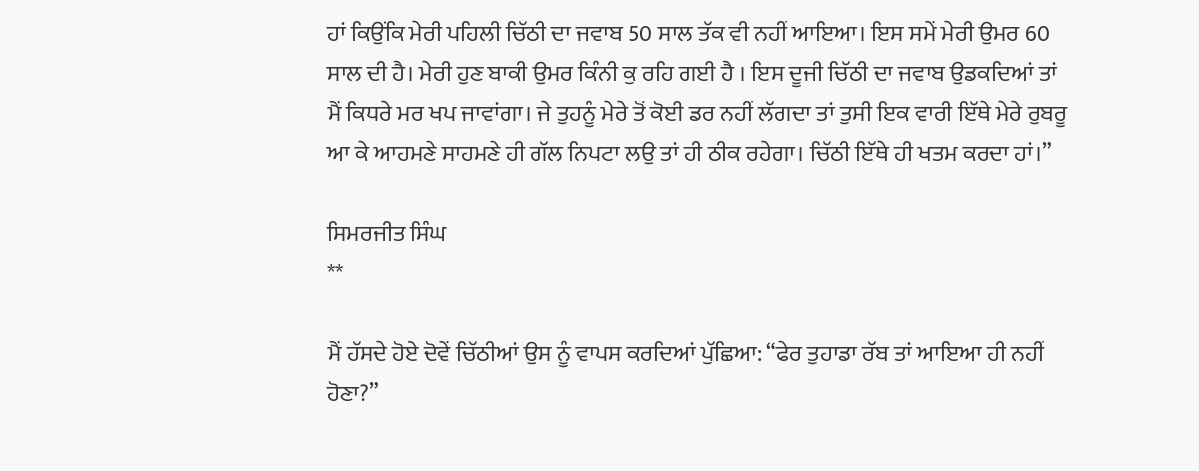ਹਾਂ ਕਿਉਂਕਿ ਮੇਰੀ ਪਹਿਲੀ ਚਿੱਠੀ ਦਾ ਜਵਾਬ 50 ਸਾਲ ਤੱਕ ਵੀ ਨਹੀਂ ਆਇਆ। ਇਸ ਸਮੇਂ ਮੇਰੀ ਉਮਰ 60 ਸਾਲ ਦੀ ਹੈ। ਮੇਰੀ ਹੁਣ ਬਾਕੀ ਉਮਰ ਕਿੰਨੀ ਕੁ ਰਹਿ ਗਈ ਹੈ । ਇਸ ਦੂਜੀ ਚਿੱਠੀ ਦਾ ਜਵਾਬ ਉਡਕਦਿਆਂ ਤਾਂ ਮੈਂ ਕਿਧਰੇ ਮਰ ਖਪ ਜਾਵਾਂਗਾ। ਜੇ ਤੁਹਨੂੰ ਮੇਰੇ ਤੋਂ ਕੋਈ ਡਰ ਨਹੀਂ ਲੱਗਦਾ ਤਾਂ ਤੁਸੀ ਇਕ ਵਾਰੀ ਇੱਥੇ ਮੇਰੇ ਰੁਬਰੂ ਆ ਕੇ ਆਹਮਣੇ ਸਾਹਮਣੇ ਹੀ ਗੱਲ ਨਿਪਟਾ ਲਉ ਤਾਂ ਹੀ ਠੀਕ ਰਹੇਗਾ। ਚਿੱਠੀ ਇੱਥੇ ਹੀ ਖਤਮ ਕਰਦਾ ਹਾਂ।”

ਸਿਮਰਜੀਤ ਸਿੰਘ
**

ਮੈਂ ਹੱਸਦੇ ਹੋਏ ਦੋਵੇਂ ਚਿੱਠੀਆਂ ਉਸ ਨੂੰ ਵਾਪਸ ਕਰਦਿਆਂ ਪੁੱਛਿਆ: “ਫੇਰ ਤੁਹਾਡਾ ਰੱਬ ਤਾਂ ਆਇਆ ਹੀ ਨਹੀਂ ਹੋਣਾ?”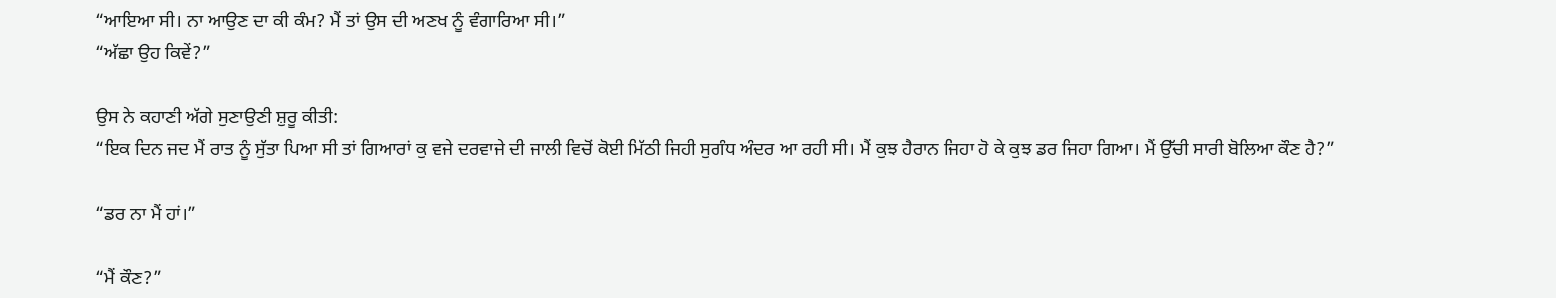“ਆਇਆ ਸੀ। ਨਾ ਆਉਣ ਦਾ ਕੀ ਕੰਮ? ਮੈਂ ਤਾਂ ਉਸ ਦੀ ਅਣਖ ਨੂੰ ਵੰਗਾਰਿਆ ਸੀ।”
“ਅੱਛਾ ਉਹ ਕਿਵੇਂ?”

ਉਸ ਨੇ ਕਹਾਣੀ ਅੱਗੇ ਸੁਣਾਉਣੀ ਸ਼ੁਰੂ ਕੀਤੀ:
“ਇਕ ਦਿਨ ਜਦ ਮੈਂ ਰਾਤ ਨੂੰ ਸੁੱਤਾ ਪਿਆ ਸੀ ਤਾਂ ਗਿਆਰਾਂ ਕੁ ਵਜੇ ਦਰਵਾਜੇ ਦੀ ਜਾਲੀ ਵਿਚੋਂ ਕੋਈ ਮਿੱਠੀ ਜਿਹੀ ਸੁਗੰਧ ਅੰਦਰ ਆ ਰਹੀ ਸੀ। ਮੈਂ ਕੁਝ ਹੈਰਾਨ ਜਿਹਾ ਹੋ ਕੇ ਕੁਝ ਡਰ ਜਿਹਾ ਗਿਆ। ਮੈਂ ਉੱਚੀ ਸਾਰੀ ਬੋਲਿਆ ਕੌਣ ਹੈ?”

“ਡਰ ਨਾ ਮੈਂ ਹਾਂ।”

“ਮੈਂ ਕੌਣ?”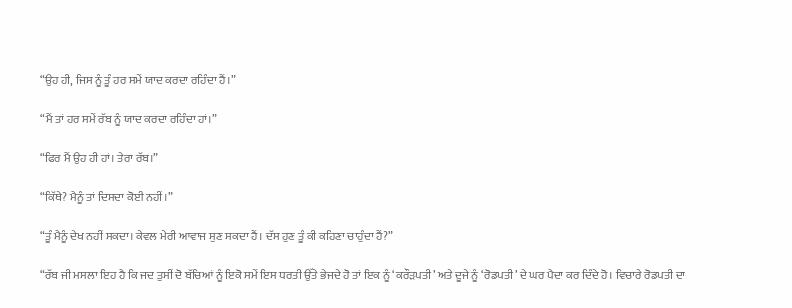“ਉਹ ਹੀ, ਜਿਸ ਨੂੰ ਤੂੰ ਹਰ ਸਮੇਂ ਯਾਦ ਕਰਦਾ ਰਹਿੰਦਾ ਹੈਂ।”

“ਮੈਂ ਤਾਂ ਹਰ ਸਮੇਂ ਰੱਬ ਨੂੰ ਯਾਦ ਕਰਦਾ ਰਹਿੰਦਾ ਹਾਂ।”

“ਫਿਰ ਮੈਂ ਉਹ ਹੀ ਹਾਂ। ਤੇਰਾ ਰੱਬ।”

“ਕਿੱਥੇ? ਮੈਨੂੰ ਤਾਂ ਦਿਸਦਾ ਕੋਈ ਨਹੀਂ।”

“ਤੂੰ ਮੈਨੂੰ ਦੇਖ ਨਹੀਂ ਸਕਦਾ। ਕੇਵਲ ਮੇਰੀ ਆਵਾਜ ਸੁਣ ਸਕਦਾ ਹੈਂ। ਦੱਸ ਹੁਣ ਤੂੰ ਕੀ ਕਹਿਣਾ ਚਾਹੁੰਦਾ ਹੈਂ?”

“ਰੱਬ ਜੀ ਮਸਲਾ ਇਹ ਹੈ ਕਿ ਜਦ ਤੁਸੀਂ ਦੋ ਬੱਚਿਆਂ ਨੂੰ ਇਕੋ ਸਮੇਂ ਇਸ ਧਰਤੀ ਉੱਤੇ ਭੇਜਦੇ ਹੋ ਤਾਂ ਇਕ ਨੂੰ ‘ਕਰੌੜਪਤੀ’ ਅਤੇ ਦੂਜੇ ਨੂੰ ‘ਰੋਡਪਤੀ’ ਦੇ ਘਰ ਪੈਦਾ ਕਰ ਦਿੰਦੇ ਹੋ। ਵਿਚਾਰੇ ਰੋਡਪਤੀ ਦਾ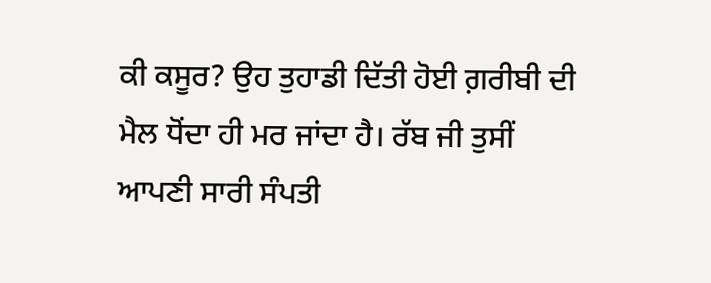ਕੀ ਕਸੂਰ? ਉਹ ਤੁਹਾਡੀ ਦਿੱਤੀ ਹੋਈ ਗ਼ਰੀਬੀ ਦੀ ਮੈਲ ਧੋਂਦਾ ਹੀ ਮਰ ਜਾਂਦਾ ਹੈ। ਰੱਬ ਜੀ ਤੁਸੀਂ ਆਪਣੀ ਸਾਰੀ ਸੰਪਤੀ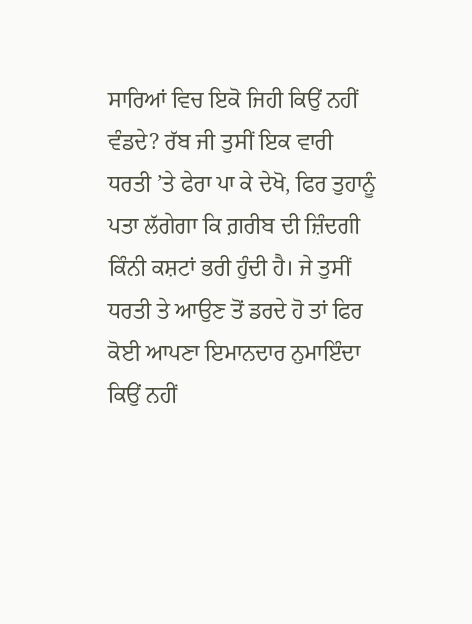ਸਾਰਿਆਂ ਵਿਚ ਇਕੋ ਜਿਹੀ ਕਿਉਂ ਨਹੀਂ ਵੰਡਦੇ? ਰੱਬ ਜੀ ਤੁਸੀਂ ਇਕ ਵਾਰੀ ਧਰਤੀ ’ਤੇ ਫੇਰਾ ਪਾ ਕੇ ਦੇਖੋ, ਫਿਰ ਤੁਹਾਨੂੰ ਪਤਾ ਲੱਗੇਗਾ ਕਿ ਗ਼ਰੀਬ ਦੀ ਜ਼ਿੰਦਗੀ ਕਿੰਨੀ ਕਸ਼ਟਾਂ ਭਰੀ ਹੁੰਦੀ ਹੈ। ਜੇ ਤੁਸੀਂ ਧਰਤੀ ਤੇ ਆਉਣ ਤੋਂ ਡਰਦੇ ਹੋ ਤਾਂ ਫਿਰ ਕੋਈ ਆਪਣਾ ਇਮਾਨਦਾਰ ਨੁਮਾਇੰਦਾ ਕਿਉਂ ਨਹੀਂ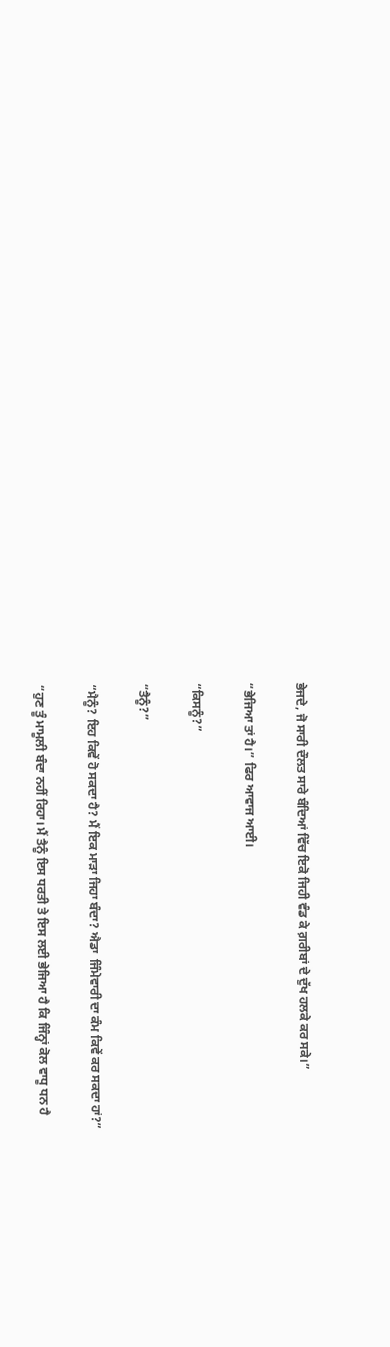ਭੇਜਦੇ, ਜੋ ਸਾਰੀ ਦੌਲਤ ਸਾਰੇ ਬੰਦਿਆਂ ਵਿੱਚ ਇਕੋ ਜਿਹੀ ਵੰਡ ਕੇ ਗ਼ਰੀਬਾਂ ਦੇ ਦੁੱਖ ਹਲਕੇ ਕਰ ਸਕੇ।”

“ਭੇਜਿਆ ਤਾਂ ਹੈ।” ਫਿਰ ਆਵਾਜ ਆਈ।

“ਕਿਸਨੂੰ?”

“ਤੈਨੂੰ?”

“ਮੈਨੂੰ? ਇਹ ਕਿਵੇਂ ਹੋ ਸਕਦਾ ਹੈ? ਮੈਂ ਇਕ ਮਾੜਾ ਜਿਹਾ ਬੰਦਾ? ਐਡਾ  ਜਿੰਮੇਵਾਰੀ ਦਾ ਕੰਮ ਕਿਵੇਂ ਕਰ ਸਕਦਾ ਹਾਂ?”

“ਹੁਣ ਤੂੰ ਮਾਮੂਲੀ ਬੰਦਾ ਨਹੀਂ ਰਿਹਾ। ਮੈਂ ਤੈਨੂੰ ਇਸ ਧਰਤੀ ਤੇ ਇਸ ਲਈ ਭੇਜਿਆ ਹੈ ਕਿ ਜਿੰਨ੍ਹਾਂ ਕੋਲ ਵਾਧੂ ਧਨ ਹੈ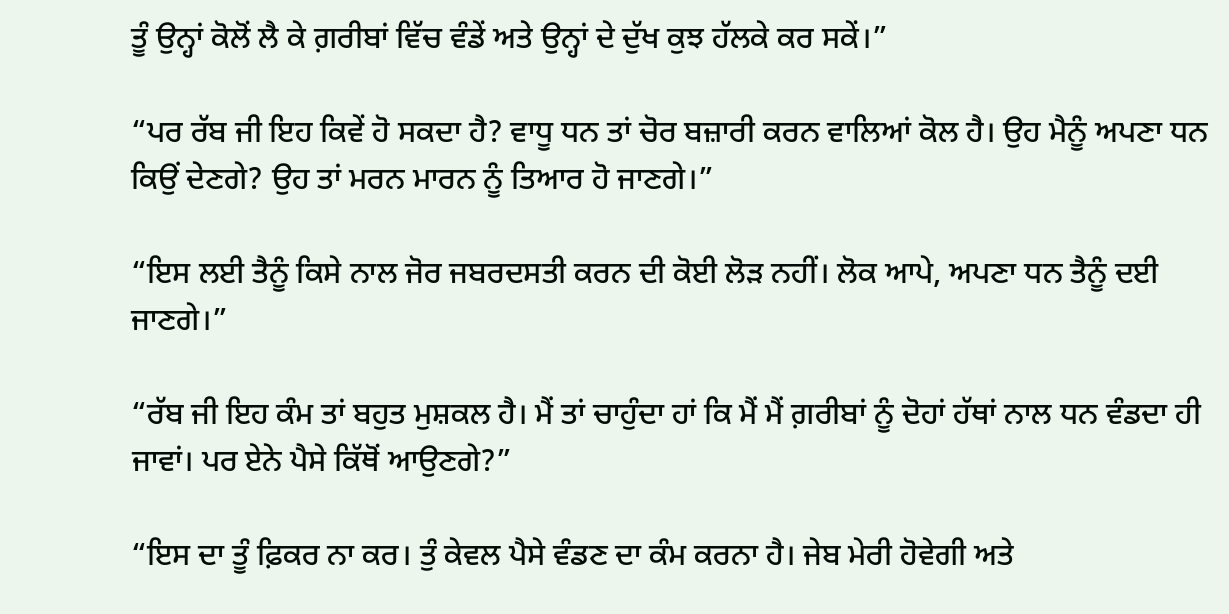ਤੂੰ ਉਨ੍ਹਾਂ ਕੋਲੋਂ ਲੈ ਕੇ ਗ਼ਰੀਬਾਂ ਵਿੱਚ ਵੰਡੇਂ ਅਤੇ ਉਨ੍ਹਾਂ ਦੇ ਦੁੱਖ ਕੁਝ ਹੱਲਕੇ ਕਰ ਸਕੇਂ।”

“ਪਰ ਰੱਬ ਜੀ ਇਹ ਕਿਵੇਂ ਹੋ ਸਕਦਾ ਹੈ? ਵਾਧੂ ਧਨ ਤਾਂ ਚੋਰ ਬਜ਼ਾਰੀ ਕਰਨ ਵਾਲਿਆਂ ਕੋਲ ਹੈ। ਉਹ ਮੈਨੂੰ ਅਪਣਾ ਧਨ ਕਿਉਂ ਦੇਣਗੇ? ਉਹ ਤਾਂ ਮਰਨ ਮਾਰਨ ਨੂੰ ਤਿਆਰ ਹੋ ਜਾਣਗੇ।”

“ਇਸ ਲਈ ਤੈਨੂੰ ਕਿਸੇ ਨਾਲ ਜੋਰ ਜਬਰਦਸਤੀ ਕਰਨ ਦੀ ਕੋਈ ਲੋੜ ਨਹੀਂ। ਲੋਕ ਆਪੇ, ਅਪਣਾ ਧਨ ਤੈਨੂੰ ਦਈ ਜਾਣਗੇ।”

“ਰੱਬ ਜੀ ਇਹ ਕੰਮ ਤਾਂ ਬਹੁਤ ਮੁਸ਼ਕਲ ਹੈ। ਮੈਂ ਤਾਂ ਚਾਹੁੰਦਾ ਹਾਂ ਕਿ ਮੈਂ ਮੈਂ ਗ਼ਰੀਬਾਂ ਨੂੰ ਦੋਹਾਂ ਹੱਥਾਂ ਨਾਲ ਧਨ ਵੰਡਦਾ ਹੀ ਜਾਵਾਂ। ਪਰ ਏਨੇ ਪੈਸੇ ਕਿੱਥੋਂ ਆਉਣਗੇ?”

“ਇਸ ਦਾ ਤੂੰ ਫ਼ਿਕਰ ਨਾ ਕਰ। ਤੁੰ ਕੇਵਲ ਪੈਸੇ ਵੰਡਣ ਦਾ ਕੰਮ ਕਰਨਾ ਹੈ। ਜੇਬ ਮੇਰੀ ਹੋਵੇਗੀ ਅਤੇ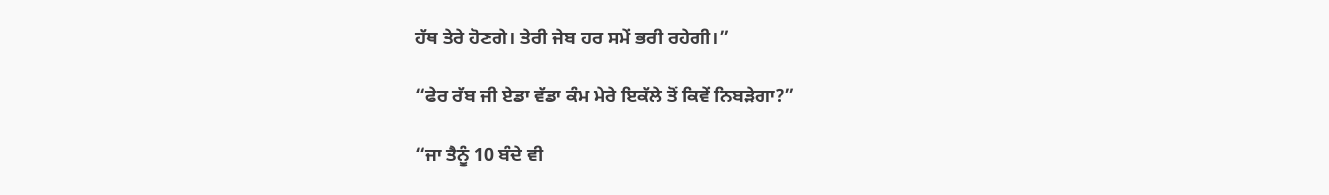ਹੱਥ ਤੇਰੇ ਹੋਣਗੇ। ਤੇਰੀ ਜੇਬ ਹਰ ਸਮੇਂ ਭਰੀ ਰਹੇਗੀ।”

“ਫੇਰ ਰੱਬ ਜੀ ਏਡਾ ਵੱਡਾ ਕੰਮ ਮੇਰੇ ਇਕੱਲੇ ਤੋਂ ਕਿਵੇਂ ਨਿਬੜੇਗਾ?”

“ਜਾ ਤੈਨੂੰ 10 ਬੰਦੇ ਵੀ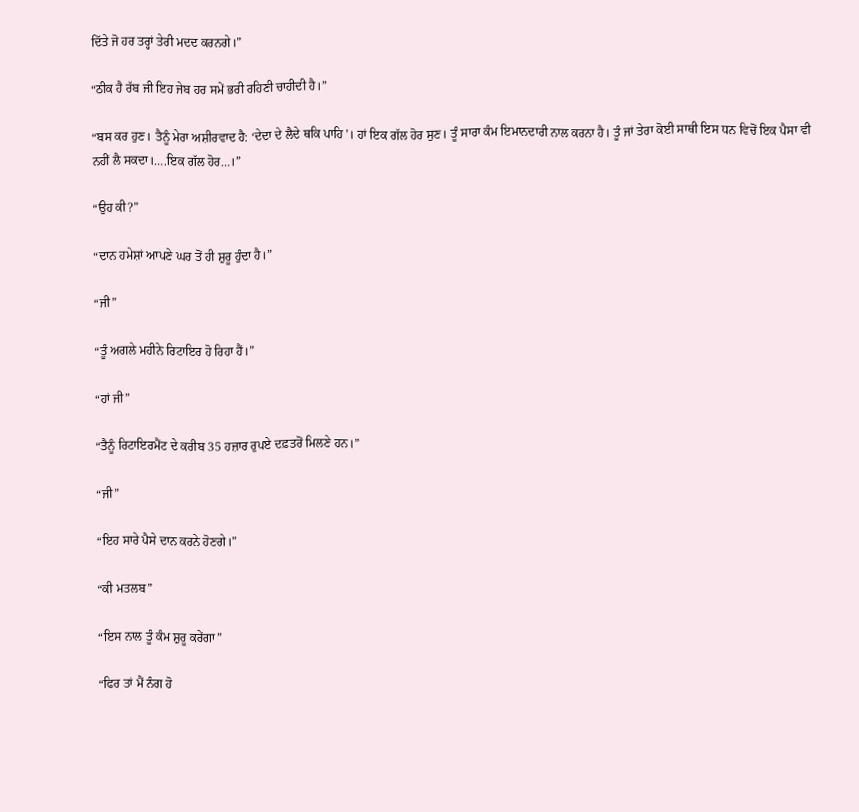ਦਿੱਤੇ ਜੋ ਹਰ ਤਰ੍ਹਾਂ ਤੇਰੀ ਮਦਦ ਕਰਨਗੇ।”

“ਠੀਕ ਹੈ ਰੱਬ ਜੀ ਇਹ ਜੇਬ ਹਰ ਸਮੇਂ ਭਰੀ ਰਹਿਣੀ ਚਾਹੀਦੀ ਹੈ।”

“ਬਸ ਕਰ ਹੁਣ। ਤੈਨੂੰ ਮੇਰਾ ਅਸ਼ੀਰਵਾਦ ਹੈ: ‘ਦੇਦਾ ਦੇ ਲੈਦੇ ਥਕਿ ਪਾਹਿ’। ਹਾਂ ਇਕ ਗੱਲ ਹੋਰ ਸੁਣ। ਤੂੰ ਸਾਰਾ ਕੰਮ ਇਮਾਨਦਾਰੀ ਨਾਲ ਕਰਨਾ ਹੈ। ਤੂੰ ਜਾਂ ਤੇਰਾ ਕੋਈ ਸਾਥੀ ਇਸ ਧਨ ਵਿਚੋਂ ਇਕ ਪੈਸਾ ਵੀ ਨਹੀਂ ਲੈ ਸਕਦਾ।….ਇਕ ਗੱਲ ਹੋਰ…।”

“ਉਹ ਕੀ?”

“ਦਾਨ ਹਮੇਸ਼ਾਂ ਆਪਣੇ ਘਰ ਤੋਂ ਹੀ ਸ਼ੁਰੂ ਹੁੰਦਾ ਹੈ।”

“ਜੀ”

“ਤੂੰ ਅਗਲੇ ਮਹੀਨੇ ਰਿਟਾਇਰ ਹੋ ਰਿਹਾ ਹੈਂ।”

“ਹਾਂ ਜੀ”

“ਤੈਨੂੰ ਰਿਟਾਇਰਮੈਂਟ ਦੇ ਕਰੀਬ 35 ਹਜ਼ਾਰ ਰੁਪਏ ਦਫ਼ਤਰੋਂ ਮਿਲਣੇ ਹਨ।”

“ਜੀ”

“ਇਹ ਸਾਰੇ ਪੈਸੇ ਦਾਨ ਕਰਨੇ ਹੋਣਗੇ।”

“ਕੀ ਮਤਲਬ”

“ਇਸ ਨਾਲ ਤੂੰ ਕੰਮ ਸ਼ੁਰੂ ਕਰੇਂਗਾ”

“ਫਿਰ ਤਾਂ ਮੈਂ ਨੰਗ ਹੋ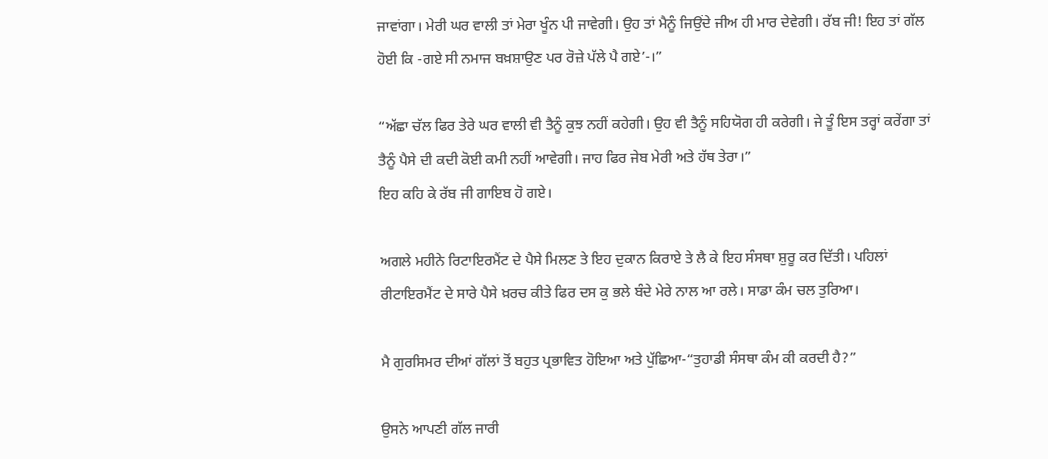ਜਾਵਾਂਗਾ। ਮੇਰੀ ਘਰ ਵਾਲੀ ਤਾਂ ਮੇਰਾ ਖੂੰਨ ਪੀ ਜਾਵੇਗੀ। ਉਹ ਤਾਂ ਮੈਨੂੰ ਜਿਉਂਦੇ ਜੀਅ ਹੀ ਮਾਰ ਦੇਵੇਗੀ। ਰੱਬ ਜੀ! ਇਹ ਤਾਂ ਗੱਲ ਹੋਈ ਕਿ -ਗਏ ਸੀ ਨਮਾਜ ਬਖ਼ਸ਼ਾਉਣ ਪਰ ਰੋਜ਼ੇ ਪੱਲੇ ਪੈ ਗਏ’-।”

“ਅੱਛਾ ਚੱਲ ਫਿਰ ਤੇਰੇ ਘਰ ਵਾਲੀ ਵੀ ਤੈਨੂੰ ਕੁਝ ਨਹੀਂ ਕਹੇਗੀ। ਉਹ ਵੀ ਤੈਨੂੰ ਸਹਿਯੋਗ ਹੀ ਕਰੇਗੀ। ਜੇ ਤੂੰ ਇਸ ਤਰ੍ਹਾਂ ਕਰੇਂਗਾ ਤਾਂ ਤੈਨੂੰ ਪੈਸੇ ਦੀ ਕਦੀ ਕੋਈ ਕਮੀ ਨਹੀਂ ਆਵੇਗੀ। ਜਾਹ ਫਿਰ ਜੇਬ ਮੇਰੀ ਅਤੇ ਹੱਥ ਤੇਰਾ।”
ਇਹ ਕਹਿ ਕੇ ਰੱਬ ਜੀ ਗਾਇਬ ਹੋ ਗਏ।

ਅਗਲੇ ਮਹੀਨੇ ਰਿਟਾਇਰਮੈਂਟ ਦੇ ਪੈਸੇ ਮਿਲਣ ਤੇ ਇਹ ਦੁਕਾਨ ਕਿਰਾਏ ਤੇ ਲੈ ਕੇ ਇਹ ਸੰਸਥਾ ਸ਼ੁਰੂ ਕਰ ਦਿੱਤੀ। ਪਹਿਲਾਂ ਰੀਟਾਇਰਮੈਂਟ ਦੇ ਸਾਰੇ ਪੈਸੇ ਖ਼ਰਚ ਕੀਤੇ ਫਿਰ ਦਸ ਕੁ ਭਲੇ ਬੰਦੇ ਮੇਰੇ ਨਾਲ ਆ ਰਲੇ। ਸਾਡਾ ਕੰਮ ਚਲ ਤੁਰਿਆ।

ਮੈ ਗੁਰਸਿਮਰ ਦੀਆਂ ਗੱਲਾਂ ਤੋਂ ਬਹੁਤ ਪ੍ਰਭਾਵਿਤ ਹੋਇਆ ਅਤੇ ਪੁੱਛਿਆ-“ਤੁਹਾਡੀ ਸੰਸਥਾ ਕੰਮ ਕੀ ਕਰਦੀ ਹੈ?”

ਉਸਨੇ ਆਪਣੀ ਗੱਲ ਜਾਰੀ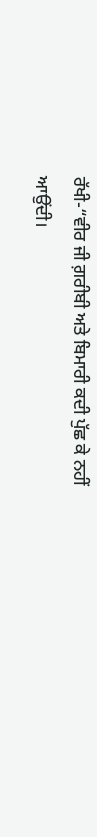ਰੱਖੀ-“ਵੀਰ ਜੀ ਗ਼ਰੀਬੀ ਅਤੇ ਬਿਮਾਰੀ ਕਦੀ ਪੁੱਛ ਕੇ ਨਹੀਂ ਆਉਂਦੀ।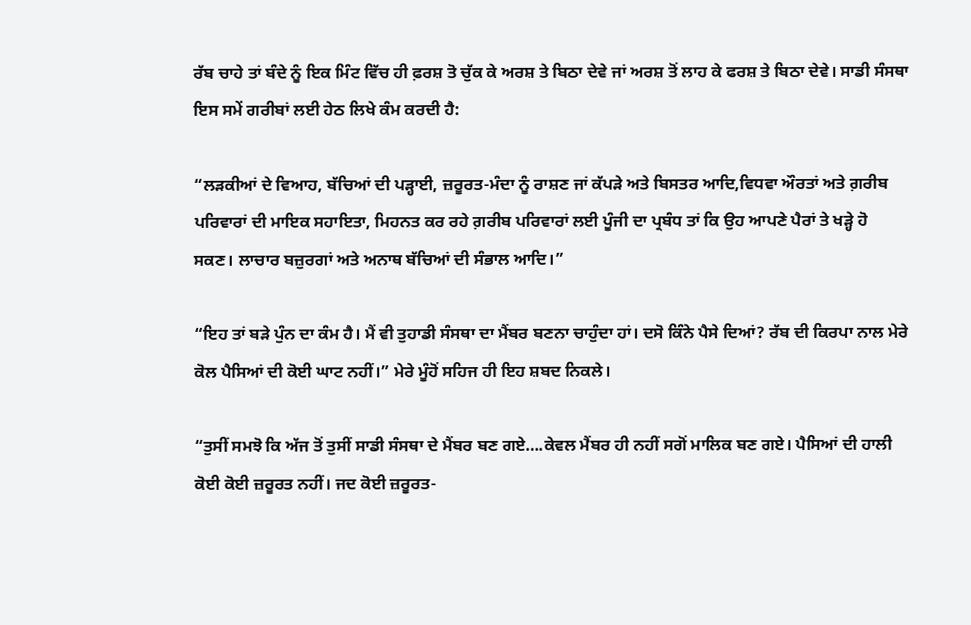ਰੱਬ ਚਾਹੇ ਤਾਂ ਬੰਦੇ ਨੂੰ ਇਕ ਮਿੰਟ ਵਿੱਚ ਹੀ ਫ਼ਰਸ਼ ਤੋ ਚੁੱਕ ਕੇ ਅਰਸ਼ ਤੇ ਬਿਠਾ ਦੇਵੇ ਜਾਂ ਅਰਸ਼ ਤੋਂ ਲਾਹ ਕੇ ਫਰਸ਼ ਤੇ ਬਿਠਾ ਦੇਵੇ। ਸਾਡੀ ਸੰਸਥਾ ਇਸ ਸਮੇਂ ਗਰੀਬਾਂ ਲਈ ਹੇਠ ਲਿਖੇ ਕੰਮ ਕਰਦੀ ਹੈ:

“ਲੜਕੀਆਂ ਦੇ ਵਿਆਹ, ਬੱਚਿਆਂ ਦੀ ਪੜ੍ਹਾਈ, ਜ਼ਰੂਰਤ-ਮੰਦਾ ਨੂੰ ਰਾਸ਼ਣ ਜਾਂ ਕੱਪੜੇ ਅਤੇ ਬਿਸਤਰ ਆਦਿ,ਵਿਧਵਾ ਔਰਤਾਂ ਅਤੇ ਗ਼ਰੀਬ ਪਰਿਵਾਰਾਂ ਦੀ ਮਾਇਕ ਸਹਾਇਤਾ, ਮਿਹਨਤ ਕਰ ਰਹੇ ਗ਼ਰੀਬ ਪਰਿਵਾਰਾਂ ਲਈ ਪੂੰਜੀ ਦਾ ਪ੍ਰਬੰਧ ਤਾਂ ਕਿ ਉਹ ਆਪਣੇ ਪੈਰਾਂ ਤੇ ਖੜ੍ਹੇ ਹੋ ਸਕਣ। ਲਾਚਾਰ ਬਜ਼ੁਰਗਾਂ ਅਤੇ ਅਨਾਥ ਬੱਚਿਆਂ ਦੀ ਸੰਭਾਲ ਆਦਿ।”

“ਇਹ ਤਾਂ ਬੜੇ ਪੁੰਨ ਦਾ ਕੰਮ ਹੈ। ਮੈਂ ਵੀ ਤੁਹਾਡੀ ਸੰਸਥਾ ਦਾ ਮੈਂਬਰ ਬਣਨਾ ਚਾਹੁੰਦਾ ਹਾਂ। ਦਸੋ ਕਿੰਨੇ ਪੈਸੇ ਦਿਆਂ? ਰੱਬ ਦੀ ਕਿਰਪਾ ਨਾਲ ਮੇਰੇ ਕੋਲ ਪੈਸਿਆਂ ਦੀ ਕੋਈ ਘਾਟ ਨਹੀਂ।” ਮੇਰੇ ਮੂੰਹੋਂ ਸਹਿਜ ਹੀ ਇਹ ਸ਼ਬਦ ਨਿਕਲੇ।

“ਤੁਸੀਂ ਸਮਝੋ ਕਿ ਅੱਜ ਤੋਂ ਤੁਸੀਂ ਸਾਡੀ ਸੰਸਥਾ ਦੇ ਮੈਂਬਰ ਬਣ ਗਏ….ਕੇਵਲ ਮੈਂਬਰ ਹੀ ਨਹੀਂ ਸਗੋਂ ਮਾਲਿਕ ਬਣ ਗਏ। ਪੈਸਿਆਂ ਦੀ ਹਾਲੀ ਕੋਈ ਕੋਈ ਜ਼ਰੂਰਤ ਨਹੀਂ। ਜਦ ਕੋਈ ਜ਼ਰੂਰਤ-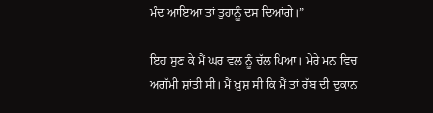ਮੰਦ ਆਇਆ ਤਾਂ ਤੁਹਾਨੂੰ ਦਸ ਦਿਆਂਗੇ।”

ਇਹ ਸੁਣ ਕੇ ਮੈਂ ਘਰ ਵਲ ਨੂੰ ਚੱਲ ਪਿਆ। ਮੇਰੇ ਮਨ ਵਿਚ ਅਗੱਮੀ ਸ਼ਾਂਤੀ ਸੀ। ਮੈਂ ਖ਼ੁਸ਼ ਸੀ ਕਿ ਮੈਂ ਤਾਂ ਰੱਬ ਦੀ ਦੁਕਾਨ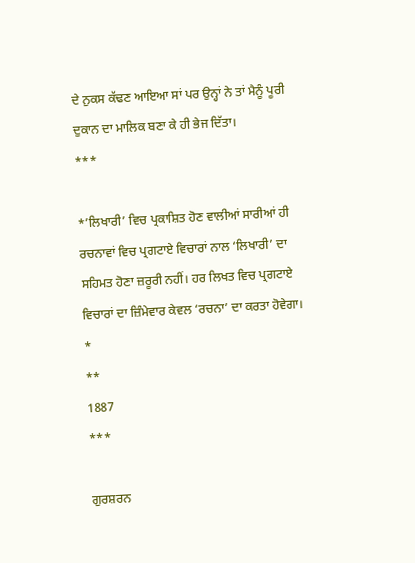ਦੇ ਨੁਕਸ ਕੱਢਣ ਆਇਆ ਸਾਂ ਪਰ ਉਨ੍ਹਾਂ ਨੇ ਤਾਂ ਮੈਨੂੰ ਪੂਰੀ ਦੁਕਾਨ ਦਾ ਮਾਲਿਕ ਬਣਾ ਕੇ ਹੀ ਭੇਜ ਦਿੱਤਾ।
***

*’ਲਿਖਾਰੀ’ ਵਿਚ ਪ੍ਰਕਾਸ਼ਿਤ ਹੋਣ ਵਾਲੀਆਂ ਸਾਰੀਆਂ ਹੀ ਰਚਨਾਵਾਂ ਵਿਚ ਪ੍ਰਗਟਾਏ ਵਿਚਾਰਾਂ ਨਾਲ ‘ਲਿਖਾਰੀ’ ਦਾ ਸਹਿਮਤ ਹੋਣਾ ਜ਼ਰੂਰੀ ਨਹੀਂ। ਹਰ ਲਿਖਤ ਵਿਚ ਪ੍ਰਗਟਾਏ ਵਿਚਾਰਾਂ ਦਾ ਜ਼ਿੰਮੇਵਾਰ ਕੇਵਲ ‘ਰਚਨਾ’ ਦਾ ਕਰਤਾ ਹੋਵੇਗਾ।
*
**
1887
***

ਗੁਰਸ਼ਰਨ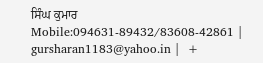ਸਿੰਘ ਕੁਮਾਰ
Mobile:094631-89432/83608-42861 | gursharan1183@yahoo.in |  +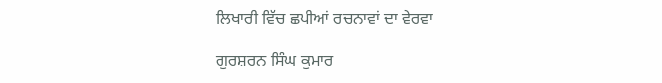ਲਿਖਾਰੀ ਵਿੱਚ ਛਪੀਆਂ ਰਚਨਾਵਾਂ ਦਾ ਵੇਰਵਾ

ਗੁਰਸ਼ਰਨ ਸਿੰਘ ਕੁਮਾਰ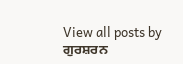View all posts by ਗੁਰਸ਼ਰਨ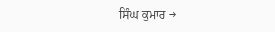ਸਿੰਘ ਕੁਮਾਰ →